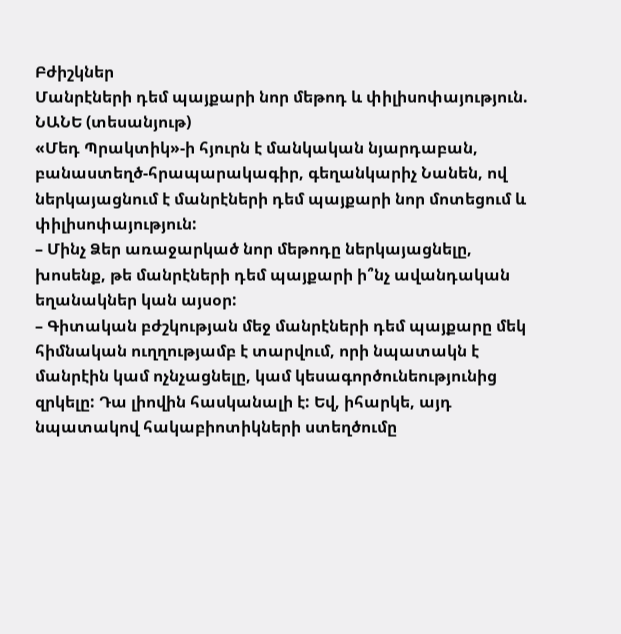Բժիշկներ
Մանրէների դեմ պայքարի նոր մեթոդ և փիլիսոփայություն. ՆԱՆԵ (տեսանյութ)
«Մեդ Պրակտիկ»-ի հյուրն է մանկական նյարդաբան, բանաստեղծ-հրապարակագիր, գեղանկարիչ Նանեն, ով ներկայացնում է մանրէների դեմ պայքարի նոր մոտեցում և փիլիսոփայություն:
– Մինչ Ձեր առաջարկած նոր մեթոդը ներկայացնելը, խոսենք, թե մանրէների դեմ պայքարի ի՞նչ ավանդական եղանակներ կան այսօր:
– Գիտական բժշկության մեջ մանրէների դեմ պայքարը մեկ հիմնական ուղղությամբ է տարվում, որի նպատակն է մանրէին կամ ոչնչացնելը, կամ կեսագործունեությունից զրկելը: Դա լիովին հասկանալի է: Եվ, իհարկե, այդ նպատակով հակաբիոտիկների ստեղծումը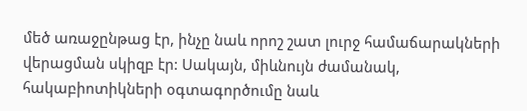մեծ առաջընթաց էր, ինչը նաև որոշ շատ լուրջ համաճարակների վերացման սկիզբ էր: Սակայն, միևնույն ժամանակ, հակաբիոտիկների օգտագործումը նաև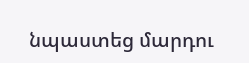նպաստեց մարդու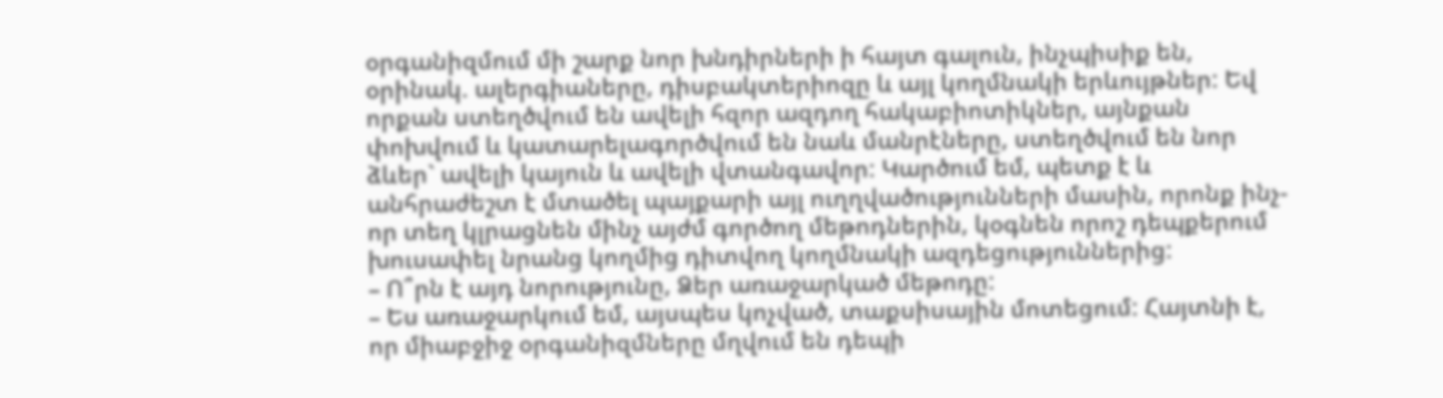օրգանիզմում մի շարք նոր խնդիրների ի հայտ գալուն, ինչպիսիք են, օրինակ. ալերգիաները, դիսբակտերիոզը և այլ կողմնակի երևույթներ: Եվ որքան ստեղծվում են ավելի հզոր ազդող հակաբիոտիկներ, այնքան փոխվում և կատարելագործվում են նաև մանրէները, ստեղծվում են նոր ձևեր` ավելի կայուն և ավելի վտանգավոր: Կարծում եմ, պետք է և անհրաժեշտ է մտածել պայքարի այլ ուղղվածությունների մասին, որոնք ինչ-որ տեղ կլրացնեն մինչ այժմ գործող մեթոդներին, կօգնեն որոշ դեպքերում խուսափել նրանց կողմից դիտվող կողմնակի ազդեցություններից:
– Ո՞րն է այդ նորությունը, Ձեր առաջարկած մեթոդը:
– Ես առաջարկում եմ, այսպես կոչված, տաքսիսային մոտեցում: Հայտնի է, որ միաբջիջ օրգանիզմները մղվում են դեպի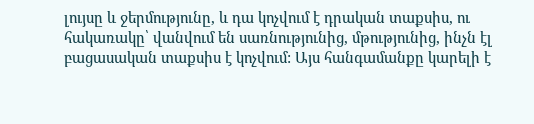լույսը և ջերմությունը, և դա կոչվում է դրական տաքսիս, ու հակառակը՝ վանվում են սառնությունից, մթությունից, ինչն էլ բացասական տաքսիս է կոչվում: Այս հանգամանքը կարելի է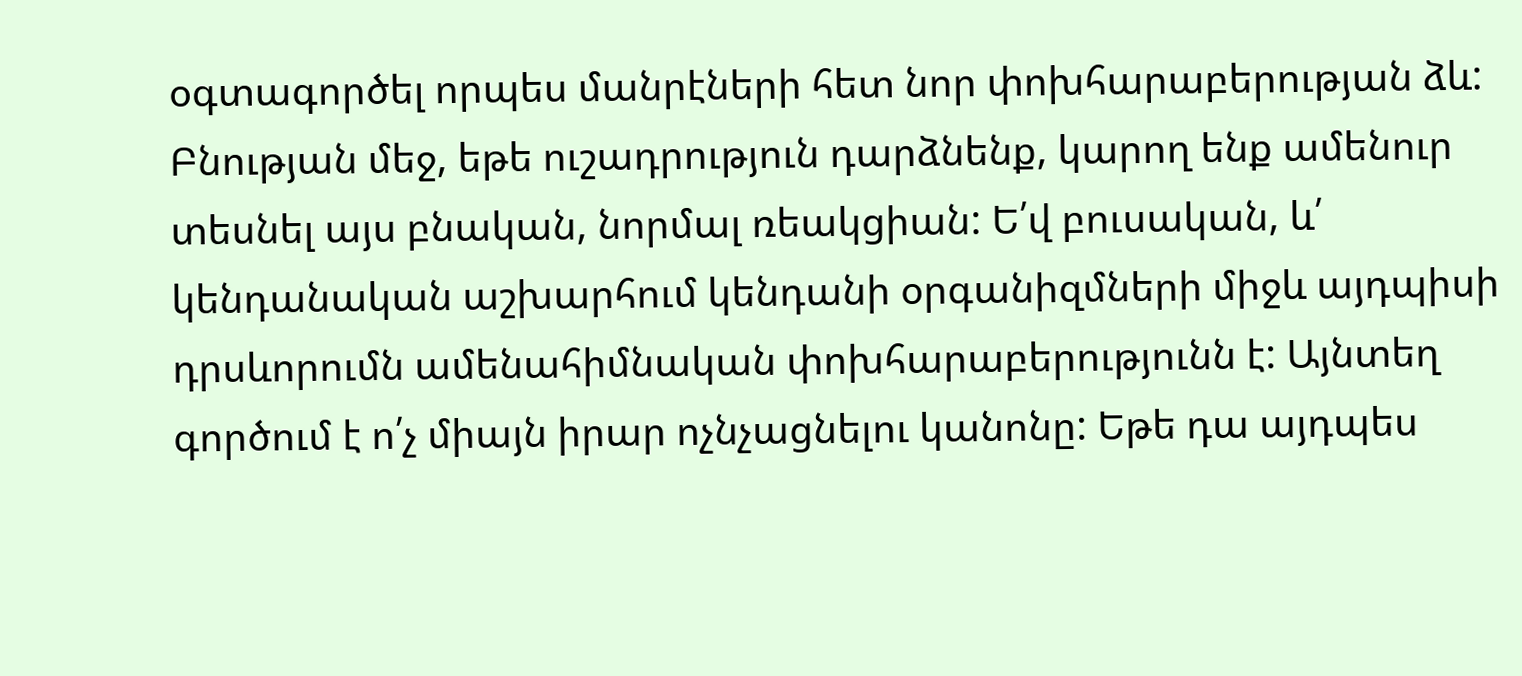օգտագործել որպես մանրէների հետ նոր փոխհարաբերության ձև: Բնության մեջ, եթե ուշադրություն դարձնենք, կարող ենք ամենուր տեսնել այս բնական, նորմալ ռեակցիան: Ե՛վ բուսական, և՛ կենդանական աշխարհում կենդանի օրգանիզմների միջև այդպիսի դրսևորումն ամենահիմնական փոխհարաբերությունն է: Այնտեղ գործում է ո՛չ միայն իրար ոչնչացնելու կանոնը: Եթե դա այդպես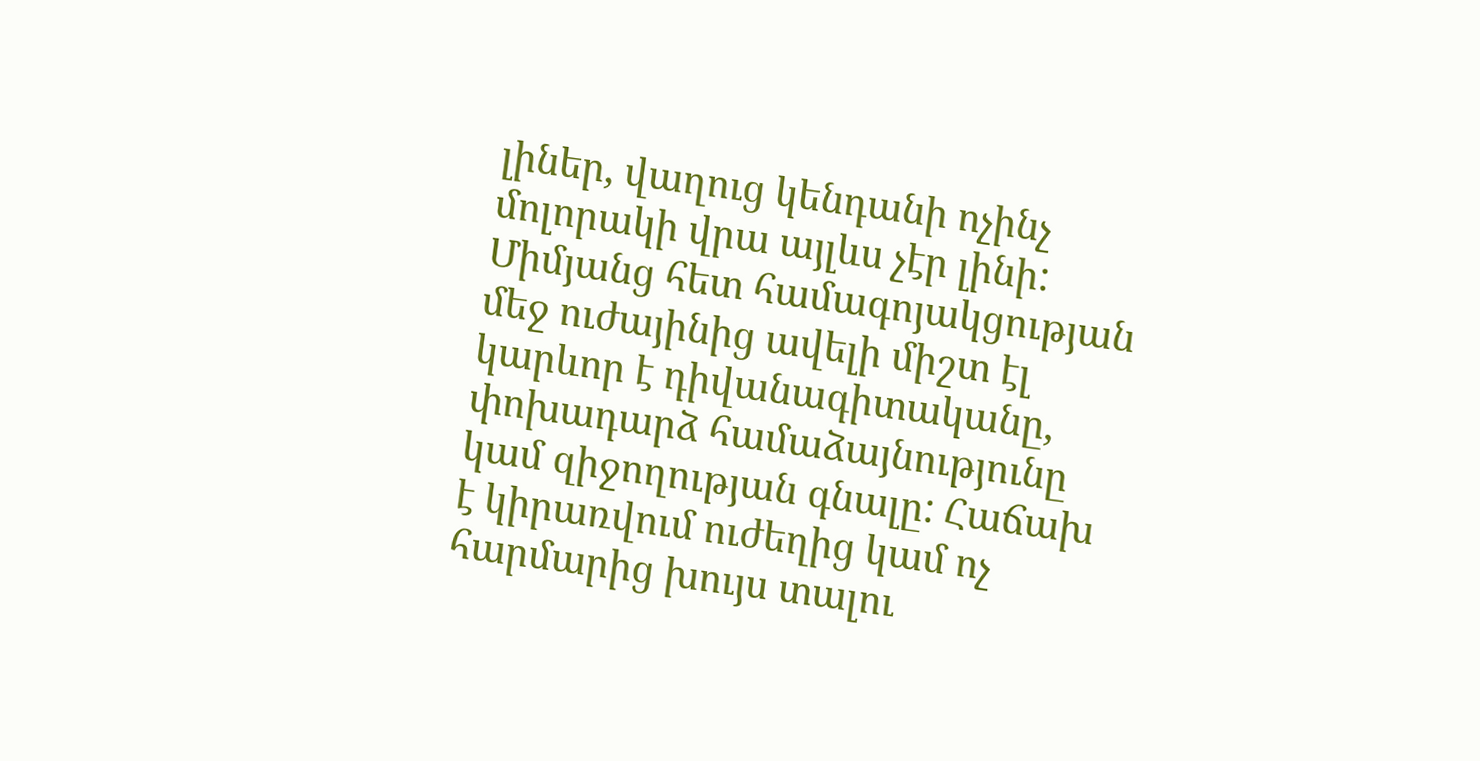լիներ, վաղուց կենդանի ոչինչ մոլորակի վրա այլևս չէր լինի: Միմյանց հետ համագոյակցության մեջ ուժայինից ավելի միշտ էլ կարևոր է դիվանագիտականը, փոխադարձ համաձայնությունը կամ զիջողության գնալը: Հաճախ է կիրառվում ուժեղից կամ ոչ հարմարից խույս տալու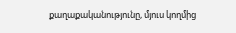քաղաքականությունը, մյուս կողմից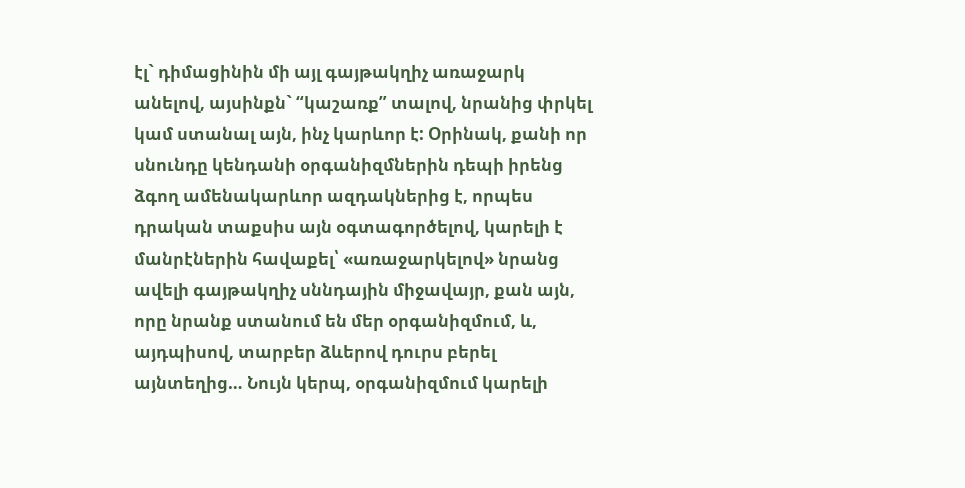էլ` դիմացինին մի այլ գայթակղիչ առաջարկ անելով, այսինքն` “կաշառք” տալով, նրանից փրկել կամ ստանալ այն, ինչ կարևոր է: Օրինակ, քանի որ սնունդը կենդանի օրգանիզմներին դեպի իրենց ձգող ամենակարևոր ազդակներից է, որպես դրական տաքսիս այն օգտագործելով, կարելի է մանրէներին հավաքել՝ «առաջարկելով» նրանց ավելի գայթակղիչ սննդային միջավայր, քան այն, որը նրանք ստանում են մեր օրգանիզմում, և, այդպիսով, տարբեր ձևերով դուրս բերել այնտեղից… Նույն կերպ, օրգանիզմում կարելի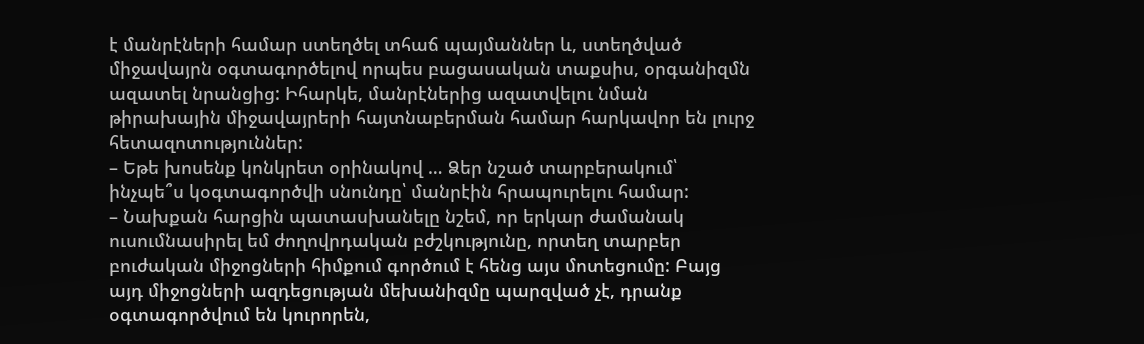է մանրէների համար ստեղծել տհաճ պայմաններ և, ստեղծված միջավայրն օգտագործելով որպես բացասական տաքսիս, օրգանիզմն ազատել նրանցից: Իհարկե, մանրէներից ազատվելու նման թիրախային միջավայրերի հայտնաբերման համար հարկավոր են լուրջ հետազոտություններ:
– Եթե խոսենք կոնկրետ օրինակով … Ձեր նշած տարբերակում՝ ինչպե՞ս կօգտագործվի սնունդը՝ մանրէին հրապուրելու համար:
– Նախքան հարցին պատասխանելը նշեմ, որ երկար ժամանակ ուսումնասիրել եմ ժողովրդական բժշկությունը, որտեղ տարբեր բուժական միջոցների հիմքում գործում է հենց այս մոտեցումը: Բայց այդ միջոցների ազդեցության մեխանիզմը պարզված չէ, դրանք օգտագործվում են կուրորեն,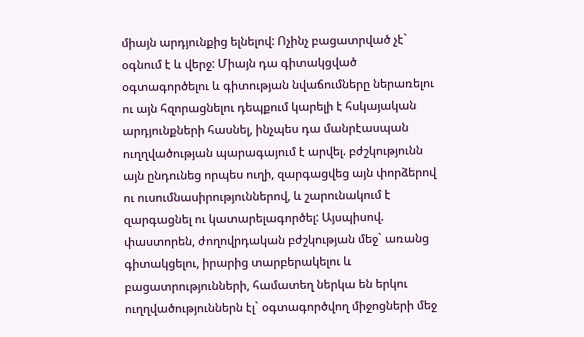միայն արդյունքից ելնելով: Ոչինչ բացատրված չէ` օգնում է և վերջ: Միայն դա գիտակցված օգտագործելու և գիտության նվաճումները ներառելու ու այն հզորացնելու դեպքում կարելի է հսկայական արդյունքների հասնել, ինչպես դա մանրէասպան ուղղվածության պարագայում է արվել. բժշկությունն այն ընդունեց որպես ուղի, զարգացվեց այն փորձերով ու ուսումնասիրություններով, և շարունակում է զարգացնել ու կատարելագործել: Այսպիսով. փաստորեն, ժողովրդական բժշկության մեջ` առանց գիտակցելու, իրարից տարբերակելու և բացատրությունների, համատեղ ներկա են երկու ուղղվածություններն էլ` օգտագործվող միջոցների մեջ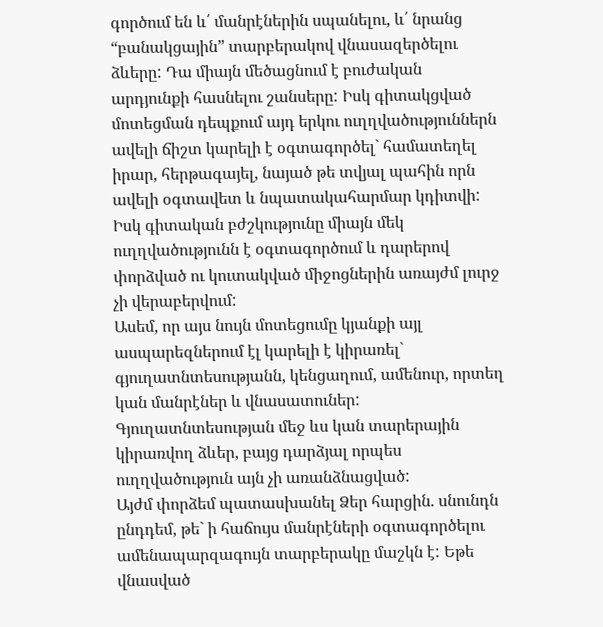գործում են և՛ մանրէներին սպանելու, և՛ նրանց “բանակցային” տարբերակով վնասազերծելու ձևերը: Դա միայն մեծացնում է բուժական արդյունքի հասնելու շանսերը: Իսկ գիտակցված մոտեցման դեպքում այդ երկու ուղղվածություններն ավելի ճիշտ կարելի է օգտագործել` համատեղել իրար, հերթագայել, նայած թե տվյալ պահին որն ավելի օգտավետ և նպատակահարմար կդիտվի: Իսկ գիտական բժշկությունը միայն մեկ ուղղվածությունն է օգտագործում և դարերով փորձված ու կուտակված միջոցներին առայժմ լուրջ չի վերաբերվում:
Ասեմ, որ այս նույն մոտեցումը կյանքի այլ ասպարեզներում էլ կարելի է կիրառել` գյուղատնտեսությանն, կենցաղում, ամենուր, որտեղ կան մանրէներ և վնասատուներ: Գյուղատնտեսության մեջ ևս կան տարերային կիրառվող ձևեր, բայց դարձյալ որպես ուղղվածություն այն չի առանձնացված:
Այժմ փորձեմ պատասխանել Ձեր հարցին. սնունդն ընդդեմ, թե` ի հաճույս մանրէների օգտագործելու ամենապարզագույն տարբերակը մաշկն է: Եթե վնասված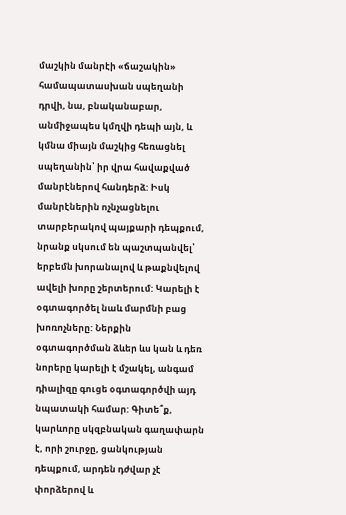մաշկին մանրէի «ճաշակին» համապատասխան սպեղանի դրվի, նա, բնականաբար, անմիջապես կմղվի դեպի այն, և կմնա միայն մաշկից հեռացնել սպեղանին՝ իր վրա հավաքված մանրէներով հանդերձ: Իսկ մանրէներին ոչնչացնելու տարբերակով պայքարի դեպքում, նրանք սկսում են պաշտպանվել՝ երբեմն խորանալով և թաքնվելով ավելի խորը շերտերում: Կարելի է օգտագործել նաև մարմնի բաց խոռոչները: Ներքին օգտագործման ձևեր ևս կան և դեռ նորերը կարելի է մշակել, անգամ դիալիզը գուցե օգտագործվի այդ նպատակի համար: Գիտե՞ք, կարևորը սկզբնական գաղափարն է, որի շուրջը, ցանկության դեպքում, արդեն դժվար չէ փորձերով և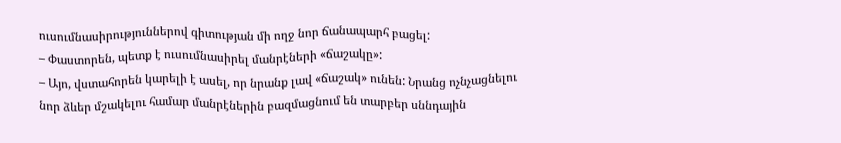ուսումնասիրություններով գիտության մի ողջ նոր ճանապարհ բացել:
– Փաստորեն, պետք է ուսումնասիրել մանրէների «ճաշակը»:
– Այո, վստահորեն կարելի է ասել, որ նրանք լավ «ճաշակ» ունեն: Նրանց ոչնչացնելու նոր ձևեր մշակելու համար մանրէներին բազմացնում են տարբեր սննդային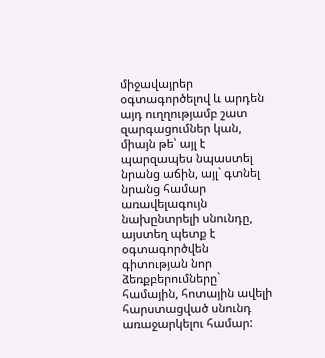միջավայրեր օգտագործելով և արդեն այդ ուղղությամբ շատ զարգացումներ կան, միայն թե՝ այլ է պարզապես նպաստել նրանց աճին, այլ` գտնել նրանց համար առավելագույն նախընտրելի սնունդը, այստեղ պետք է օգտագործվեն գիտության նոր ձեռքբերումները` համային, հոտային ավելի հարստացված սնունդ առաջարկելու համար: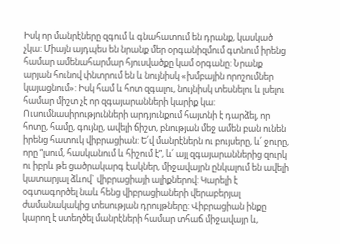Իսկ որ մանրէները զգում և գնահատում են դրանք, կասկած չկա: Միայն այդպես են նրանք մեր օրգանիզմում գտնում իրենց համար ամենահարմար հյուսվածքը կամ օրգանը: Նրանք արյան հունով փնտրում են և նույնիսկ «խմբային որոշումներ կայացնում»: Իսկ համ և հոտ զգալու, նույնիսկ տեսնելու և լսելու համար միշտ չէ որ զգայարանների կարիք կա: Ուսումնասիրությունների արդյունքում հայտնի է դարձել, որ հոտը, համը, գույնը, ավելի ճիշտ, բնության մեջ ամեն բան ունեն իրենց հատուկ վիբրացիան: Ե՛վ մանրէներն ու բույսերը, և՛ ջուրը, որը “լսում, հասկանում և հիշում է”, և՛ այլ զգայարաններից զուրկ ու իբրև թե ցածրակարգ էակներ, միջավայրն ընկալում են ավելի կատարյալ ձևով` վիբրացիայի ալիքներով: Կարելի է օգտագործել նաև հենց վիբրացիաների վերաբերյալ ժամանակակից տեսության դրույթները: Վիբրացիան ինքը կարող է ստեղծել մանրէների համար տհաճ միջավայր և,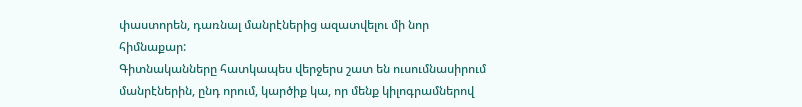փաստորեն, դառնալ մանրէներից ազատվելու մի նոր հիմնաքար:
Գիտնականները հատկապես վերջերս շատ են ուսումնասիրում մանրէներին, ընդ որում, կարծիք կա, որ մենք կիլոգրամներով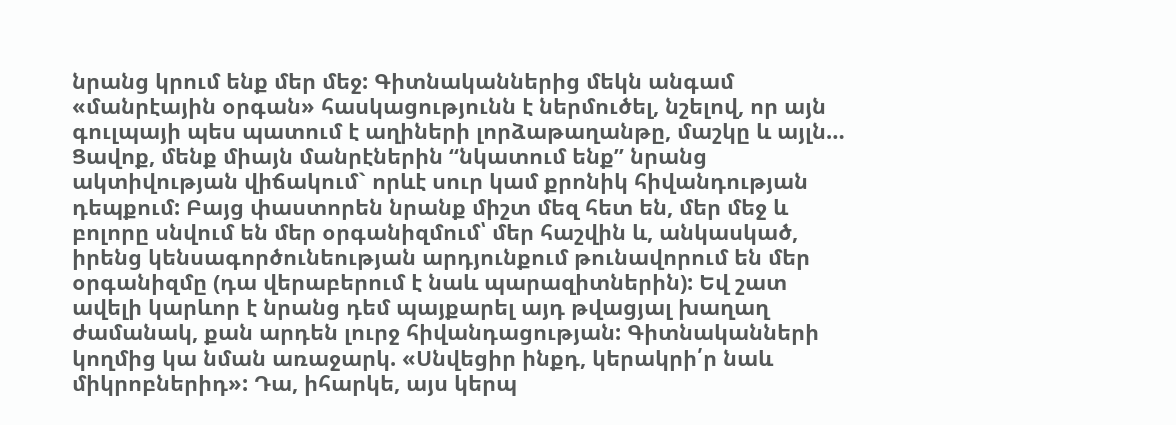նրանց կրում ենք մեր մեջ: Գիտնականներից մեկն անգամ «մանրէային օրգան» հասկացությունն է ներմուծել, նշելով, որ այն գուլպայի պես պատում է աղիների լորձաթաղանթը, մաշկը և այլն… Ցավոք, մենք միայն մանրէներին “նկատում ենք” նրանց ակտիվության վիճակում` որևէ սուր կամ քրոնիկ հիվանդության դեպքում: Բայց փաստորեն նրանք միշտ մեզ հետ են, մեր մեջ և բոլորը սնվում են մեր օրգանիզմում՝ մեր հաշվին և, անկասկած, իրենց կենսագործունեության արդյունքում թունավորում են մեր օրգանիզմը (դա վերաբերում է նաև պարազիտներին): Եվ շատ ավելի կարևոր է նրանց դեմ պայքարել այդ թվացյալ խաղաղ ժամանակ, քան արդեն լուրջ հիվանդացության: Գիտնականների կողմից կա նման առաջարկ. «Սնվեցիր ինքդ, կերակրի՛ր նաև միկրոբներիդ»: Դա, իհարկե, այս կերպ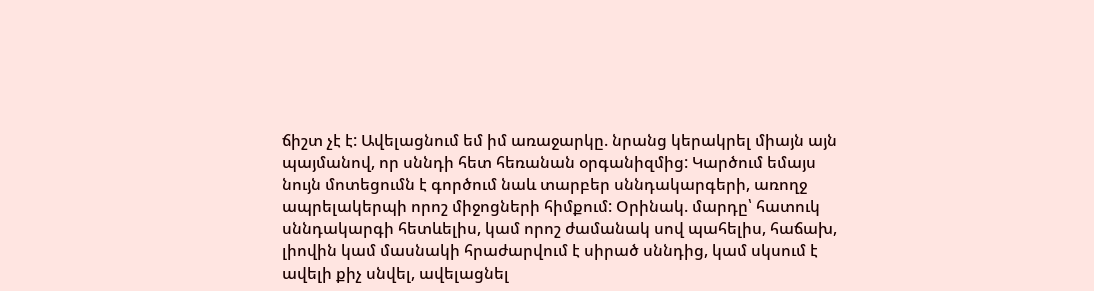ճիշտ չէ է: Ավելացնում եմ իմ առաջարկը. նրանց կերակրել միայն այն պայմանով, որ սննդի հետ հեռանան օրգանիզմից: Կարծում եմայս նույն մոտեցումն է գործում նաև տարբեր սննդակարգերի, առողջ ապրելակերպի որոշ միջոցների հիմքում: Օրինակ. մարդը՝ հատուկ սննդակարգի հետևելիս, կամ որոշ ժամանակ սով պահելիս, հաճախ, լիովին կամ մասնակի հրաժարվում է սիրած սննդից, կամ սկսում է ավելի քիչ սնվել, ավելացնել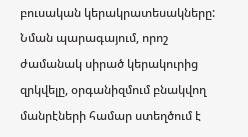բուսական կերակրատեսակները: Նման պարագայում, որոշ ժամանակ սիրած կերակուրից զրկվելը, օրգանիզմում բնակվող մանրէների համար ստեղծում է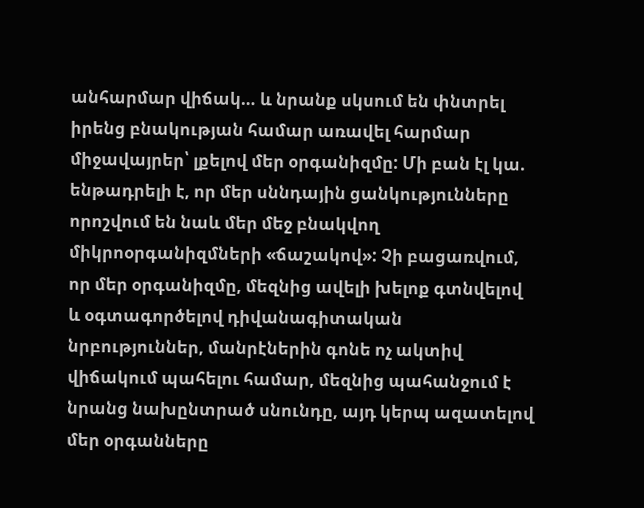անհարմար վիճակ… և նրանք սկսում են փնտրել իրենց բնակության համար առավել հարմար միջավայրեր՝ լքելով մեր օրգանիզմը: Մի բան էլ կա. ենթադրելի է, որ մեր սննդային ցանկությունները որոշվում են նաև մեր մեջ բնակվող միկրոօրգանիզմների «ճաշակով»: Չի բացառվում, որ մեր օրգանիզմը, մեզնից ավելի խելոք գտնվելով և օգտագործելով դիվանագիտական նրբություններ, մանրէներին գոնե ոչ ակտիվ վիճակում պահելու համար, մեզնից պահանջում է նրանց նախընտրած սնունդը, այդ կերպ ազատելով մեր օրգանները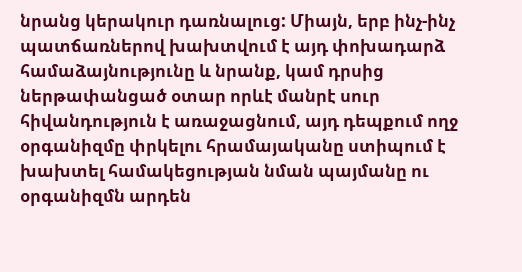նրանց կերակուր դառնալուց: Միայն, երբ ինչ-ինչ պատճառներով խախտվում է այդ փոխադարձ համաձայնությունը և նրանք, կամ դրսից ներթափանցած օտար որևէ մանրէ սուր հիվանդություն է առաջացնում, այդ դեպքում ողջ օրգանիզմը փրկելու հրամայականը ստիպում է խախտել համակեցության նման պայմանը ու օրգանիզմն արդեն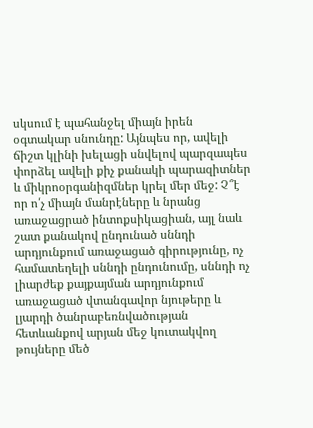սկսում է պահանջել միայն իրեն օգտակար սնունդը: Այնպես որ, ավելի ճիշտ կլինի խելացի սնվելով պարզապես փորձել ավելի քիչ քանակի պարազիտներ և միկրոօրգանիզմներ կրել մեր մեջ: Չ՞է որ ո՛չ միայն մանրէները և նրանց առաջացրած ինտոքսիկացիան, այլ նաև շատ քանակով ընդունած սննդի արդյունքում առաջացած գիրությունը, ոչ համատեղելի սննդի ընդունումը, սննդի ոչ լիարժեք քայքայման արդյունքում առաջացած վտանգավոր նյութերը և լյարդի ծանրաբեռնվածության հետևանքով արյան մեջ կուտակվող թույները մեծ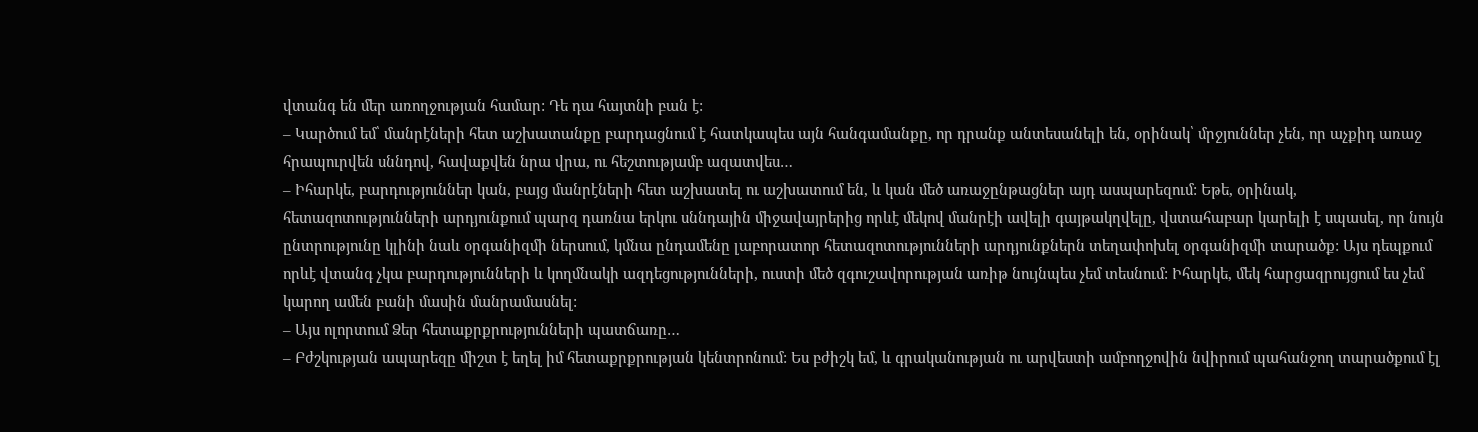վտանգ են մեր առողջության համար: Դե դա հայտնի բան է:
– Կարծում եմ՝ մանրէների հետ աշխատանքը բարդացնում է հատկապես այն հանգամանքը, որ դրանք անտեսանելի են, օրինակ՝ մրջյուններ չեն, որ աչքիդ առաջ հրապուրվեն սննդով, հավաքվեն նրա վրա, ու հեշտությամբ ազատվես…
– Իհարկե, բարդություններ կան, բայց մանրէների հետ աշխատել ու աշխատում են, և կան մեծ առաջընթացներ այդ ասպարեզում: Եթե, օրինակ, հետազոտությունների արդյունքում պարզ դառնա երկու սննդային միջավայրերից որևէ մեկով մանրէի ավելի գայթակղվելը, վստահաբար կարելի է սպասել, որ նույն ընտրությունը կլինի նաև օրգանիզմի ներսում, կմնա ընդամենը լաբորատոր հետազոտությունների արդյունքներն տեղափոխել օրգանիզմի տարածք: Այս դեպքում որևէ վտանգ չկա բարդությունների և կողմնակի ազդեցությունների, ուստի մեծ զգուշավորության առիթ նույնպես չեմ տեսնում: Իհարկե, մեկ հարցազրույցում ես չեմ կարող ամեն բանի մասին մանրամասնել:
– Այս ոլորտում Ձեր հետաքրքրությունների պատճառը…
– Բժշկության ապարեզը միշտ է եղել իմ հետաքրքրության կենտրոնում: Ես բժիշկ եմ, և գրականության ու արվեստի ամբողջովին նվիրում պահանջող տարածքում էլ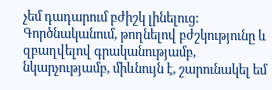չեմ դադարում բժիշկ լինելուց: Գործնականում, թողնելով բժշկությունը և զբաղվելով գրականությամբ, նկարչությամբ, միևնույն է, շարունակել եմ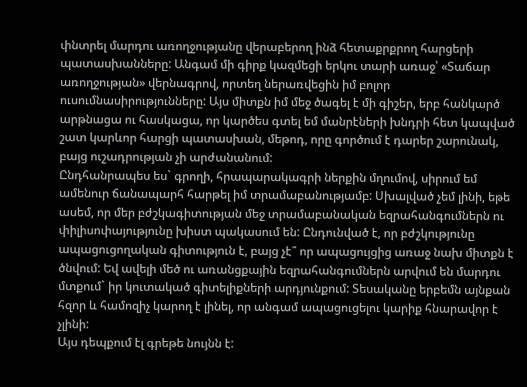փնտրել մարդու առողջությանը վերաբերող ինձ հետաքրքրող հարցերի պատասխանները: Անգամ մի գիրք կազմեցի երկու տարի առաջ՝ «Տաճար առողջության» վերնագրով, որտեղ ներառվեցին իմ բոլոր ուսումնասիրությունները: Այս միտքն իմ մեջ ծագել է մի գիշեր, երբ հանկարծ արթնացա ու հասկացա, որ կարծես գտել եմ մանրէների խնդրի հետ կապված շատ կարևոր հարցի պատասխան, մեթոդ, որը գործում է դարեր շարունակ, բայց ուշադրության չի արժանանում:
Ընդհանրապես ես` գրողի, հրապարակագրի ներքին մղումով, սիրում եմ ամենուր ճանապարհ հարթել իմ տրամաբանությամբ: Սխալված չեմ լինի, եթե ասեմ, որ մեր բժշկագիտության մեջ տրամաբանական եզրահանգումներն ու փիլիսոփայությունը խիստ պակասում են: Ընդունված է, որ բժշկությունը ապացուցողական գիտություն է, բայց չէ՞ որ ապացույցից առաջ նախ միտքն է ծնվում: Եվ ավելի մեծ ու առանցքային եզրահանգումներն արվում են մարդու մտքում` իր կուտակած գիտելիքների արդյունքում: Տեսականը երբեմն այնքան հզոր և համոզիչ կարող է լինել, որ անգամ ապացուցելու կարիք հնարավոր է չլինի:
Այս դեպքում էլ գրեթե նույնն է: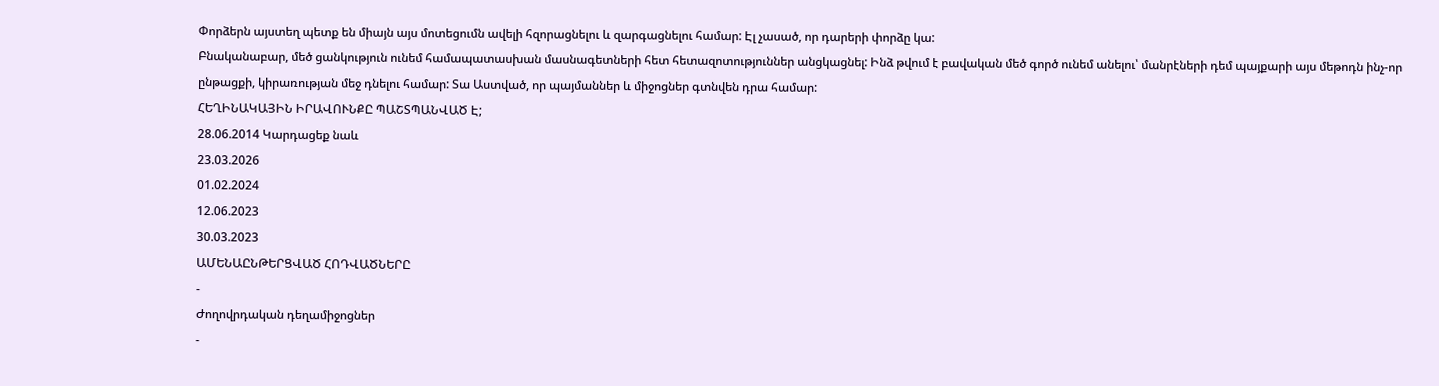Փորձերն այստեղ պետք են միայն այս մոտեցումն ավելի հզորացնելու և զարգացնելու համար: Էլ չասած, որ դարերի փորձը կա:
Բնականաբար, մեծ ցանկություն ունեմ համապատասխան մասնագետների հետ հետազոտություններ անցկացնել: Ինձ թվում է բավական մեծ գործ ունեմ անելու՝ մանրէների դեմ պայքարի այս մեթոդն ինչ-որ ընթացքի, կիրառության մեջ դնելու համար: Տա Աստված, որ պայմաններ և միջոցներ գտնվեն դրա համար:
ՀԵՂԻՆԱԿԱՅԻՆ ԻՐԱՎՈՒՆՔԸ ՊԱՇՏՊԱՆՎԱԾ Է;
28.06.2014 Կարդացեք նաև
23.03.2026
01.02.2024
12.06.2023
30.03.2023
ԱՄԵՆԱԸՆԹԵՐՑՎԱԾ ՀՈԴՎԱԾՆԵՐԸ
-
Ժողովրդական դեղամիջոցներ
-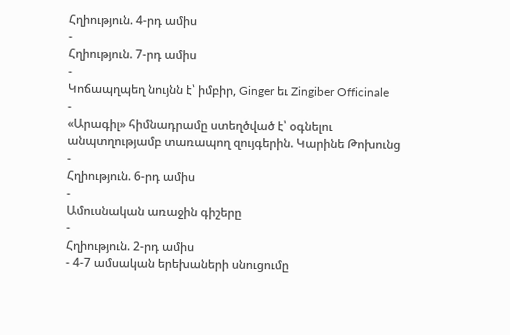Հղիություն. 4-րդ ամիս
-
Հղիություն. 7-րդ ամիս
-
Կոճապղպեղ նույնն է՝ իմբիր, Ginger եւ Zingiber Officinale
-
«Արագիլ» հիմնադրամը ստեղծված է՝ օգնելու անպտղությամբ տառապող զույգերին. Կարինե Թոխունց
-
Հղիություն. 6-րդ ամիս
-
Ամուսնական առաջին գիշերը
-
Հղիություն. 2-րդ ամիս
- 4-7 ամսական երեխաների սնուցումը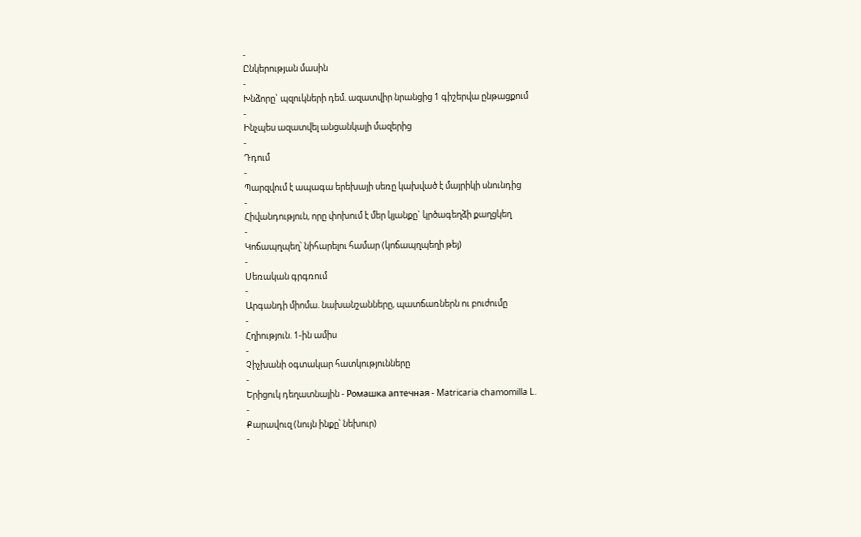-
Ընկերության մասին
-
Խնձորը` պզուկների դեմ. ազատվիր նրանցից 1 գիշերվա ընթացքում
-
Ինչպես ազատվել անցանկալի մազերից
-
Դդում
-
Պարզվում է ապագա երեխայի սեռը կախված է մայրիկի սնունդից
-
Հիվանդություն, որը փոխում է մեր կյանքը` կրծագեղձի քաղցկեղ
-
Կոճապղպեղ՝ նիհարելու համար (կոճապղպեղի թեյ)
-
Սեռական գրգռում
-
Արգանդի միոմա. նախանշանները, պատճառներն ու բուժումը
-
Հղիություն. 1-ին ամիս
-
Չիչխանի օգտակար հատկությունները
-
Երիցուկ դեղատնային - Ромашка аптечная - Matricaria chamomilla L.
-
Քարավուզ (նույն ինքը՝ նեխուր)
-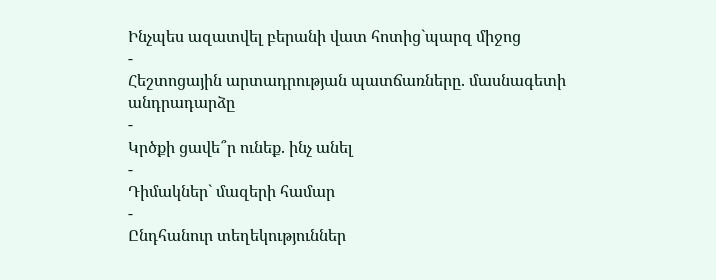Ինչպես ազատվել բերանի վատ հոտից`պարզ միջոց
-
Հեշտոցային արտադրության պատճառները. մասնագետի անդրադարձը
-
Կրծքի ցավե՞ր ունեք. ինչ անել
-
Դիմակներ` մազերի համար
-
Ընդհանուր տեղեկություններ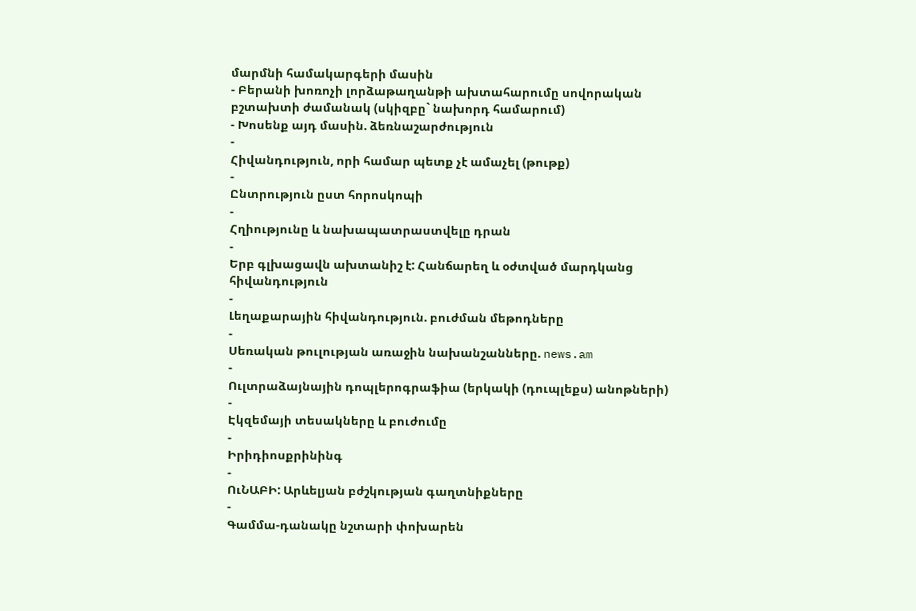մարմնի համակարգերի մասին
- Բերանի խոռոչի լորձաթաղանթի ախտահարումը սովորական բշտախտի ժամանակ (սկիզբը` նախորդ համարում)
- Խոսենք այդ մասին. ձեռնաշարժություն
-
Հիվանդություն, որի համար պետք չէ ամաչել (թութք)
-
Ընտրություն ըստ հորոսկոպի
-
Հղիությունը և նախապատրաստվելը դրան
-
Երբ գլխացավն ախտանիշ է: Հանճարեղ և օժտված մարդկանց հիվանդություն
-
Լեղաքարային հիվանդություն. բուժման մեթոդները
-
Սեռական թուլության առաջին նախանշանները. news.am
-
Ուլտրաձայնային դոպլերոգրաֆիա (երկակի (դուպլեքս) անոթների)
-
Էկզեմայի տեսակները և բուժումը
-
Իրիդիոսքրինինգ
-
ՈւՆԱԲԻ: Արևելյան բժշկության գաղտնիքները
-
Գամմա-դանակը նշտարի փոխարեն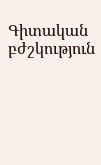Գիտական բժշկություն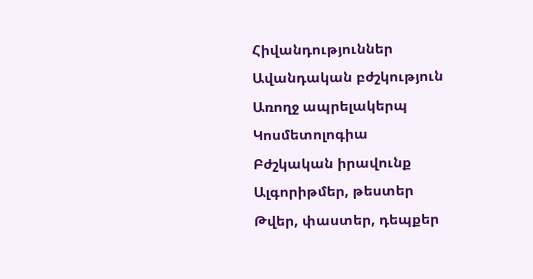Հիվանդություններ
Ավանդական բժշկություն
Առողջ ապրելակերպ
Կոսմետոլոգիա
Բժշկական իրավունք
Ալգորիթմեր, թեստեր
Թվեր, փաստեր, դեպքեր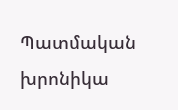Պատմական խրոնիկա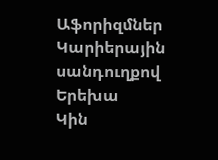Աֆորիզմներ
Կարիերային սանդուղքով
Երեխա
Կին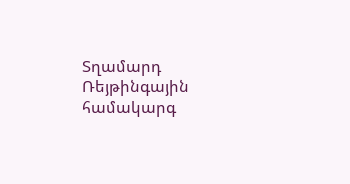Տղամարդ
Ռեյթինգային համակարգ